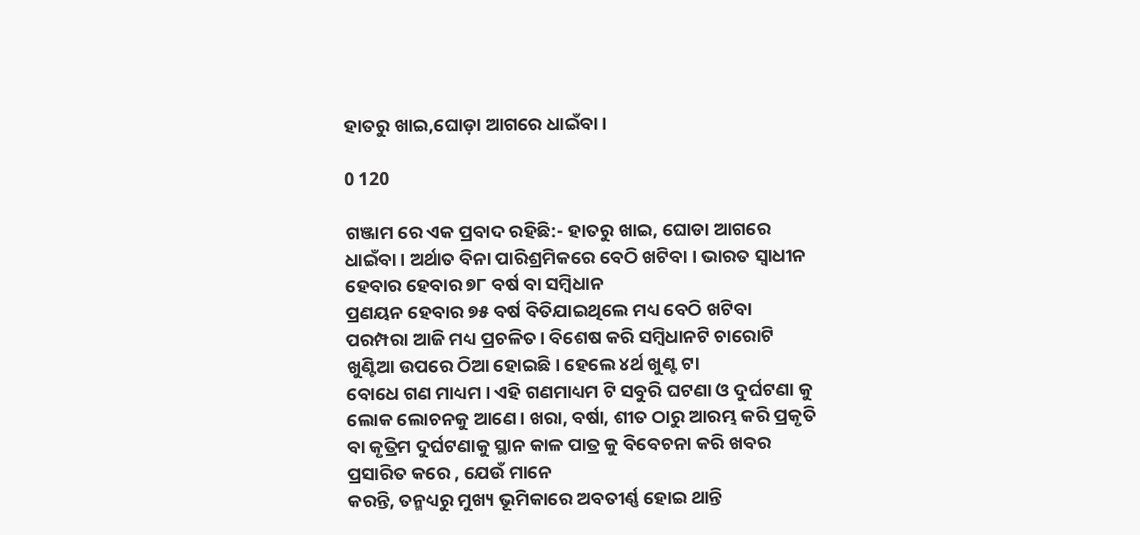ହାତରୁ ଖାଇ,ଘୋଡ଼ା ଆଗରେ ଧାଇଁବା ।

0 120

ଗଞ୍ଜାମ ରେ ଏକ ପ୍ରବାଦ ରହିଛି:- ହାତରୁ ଖାଇ, ଘୋଡା ଆଗରେ ଧାଇଁବା । ଅର୍ଥାତ ବିନା ପାରିଶ୍ରମିକରେ ବେଠି ଖଟିବା । ଭାରତ ସ୍ବାଧୀନ ହେବାର ହେବାର ୭୮ ବର୍ଷ ବା ସମ୍ବିଧାନ
ପ୍ରଣୟନ ହେବାର ୭୫ ବର୍ଷ ବିତିଯାଇଥିଲେ ମଧ୍ୟ ବେଠି ଖଟିବା
ପରମ୍ପରା ଆଜି ମଧ୍ୟ ପ୍ରଚଳିତ। ବିଶେଷ କରି ସମ୍ବିଧାନଟି ଚାରୋଟି ଖୁଣ୍ଟିଆ ଉପରେ ଠିଆ ହୋଇଛି। ହେଲେ ୪ର୍ଥ ଖୁଣ୍ଟ ଟା
ବୋଧେ ଗଣ ମାଧ୍ୟମ । ଏହି ଗଣମାଧ୍ୟମ ଟି ସବୁରି ଘଟଣା ଓ ଦୁର୍ଘଟଣା କୁ ଲୋକ ଲୋଚନକୁ ଆଣେ। ଖରା, ବର୍ଷା, ଶୀତ ଠାରୁ ଆରମ୍ଭ କରି ପ୍ରକୃତି ବା କୃତ୍ରିମ ଦୁର୍ଘଟଣାକୁ ସ୍ଥାନ କାଳ ପାତ୍ର କୁ ବିବେଚନା କରି ଖବର ପ୍ରସାରିତ କରେ , ଯେଉଁ ମାନେ
କରନ୍ତି, ତନ୍ମଧ୍ୟରୁ ମୁଖ୍ୟ ଭୂମିକାରେ ଅବତୀର୍ଣ୍ଣ ହୋଇ ଥାନ୍ତି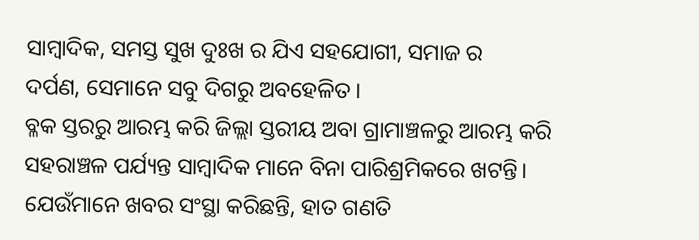ସାମ୍ବାଦିକ, ସମସ୍ତ ସୁଖ ଦୁଃଖ ର ଯିଏ ସହଯୋଗୀ, ସମାଜ ର
ଦର୍ପଣ, ସେମାନେ ସବୁ ଦିଗରୁ ଅବହେଳିତ।
ବ୍ଳକ ସ୍ତରରୁ ଆରମ୍ଭ କରି ଜିଲ୍ଲା ସ୍ତରୀୟ ଅବା ଗ୍ରାମାଞ୍ଚଳରୁ ଆରମ୍ଭ କରି ସହରାଞ୍ଚଳ ପର୍ଯ୍ୟନ୍ତ ସାମ୍ବାଦିକ ମାନେ ବିନା ପାରିଶ୍ରମିକରେ ଖଟନ୍ତି। ଯେଉଁମାନେ ଖବର ସଂସ୍ଥା କରିଛନ୍ତି, ହାତ ଗଣତି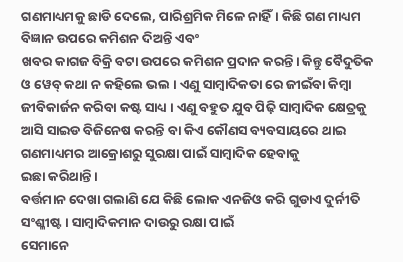ଗଣମାଧ୍ୟମକୁ ଛାଡି ଦେଲେ, ପାରିଶ୍ରମିକ ମିଳେ ନାହିଁ। କିଛି ଗଣ ମାଧ୍ୟମ ବିଜ୍ଞାନ ଉପରେ କମିଶନ ଦିଅନ୍ତି ଏବଂ
ଖବର କାଗଜ ବିକ୍ରି ବଟା ଉପରେ କମିଶନ ପ୍ରଦାନ କରନ୍ତି। କିନ୍ତୁ ବୈଦୁତିକ ଓ ୱେବ୍ କଥା ନ କହିଲେ ଭଲ । ଏଣୁ ସାମ୍ବାଦିକତା ରେ ଜୀଇଁବା କିମ୍ବା ଜୀବିକାର୍ଜନ କରିବା କଷ୍ଟ ସାଧ୍ୟ । ଏଣୁ ବହୁତ ଯୁବ ପିଢ଼ି ସାମ୍ବାଦିକ କ୍ଷେତ୍ରକୁ ଆସି ସାଇଡ ବିଜିନେଷ କରନ୍ତି ବା କିଏ କୌଣସ ବ୍ୟବସାୟରେ ଥାଇ ଗଣମାଧ୍ୟମର ଆକ୍ରୋଶରୁ ସୁରକ୍ଷା ପାଇଁ ସାମ୍ବାଦିକ ହେବାକୁ
ଇଛା କରିଥାନ୍ତି।
ବର୍ତ୍ତମାନ ଦେଖା ଗଲାଣି ଯେ କିଛି ଲୋକ ଏନଜିଓ କରି ଗୁଡାଏ ଦୁର୍ନୀତି ସଂଶ୍ଳୀଷ୍ଟ । ସାମ୍ବାଦିକମାନ ଦାଉରୁ ରକ୍ଷା ପାଇଁ
ସେମାନେ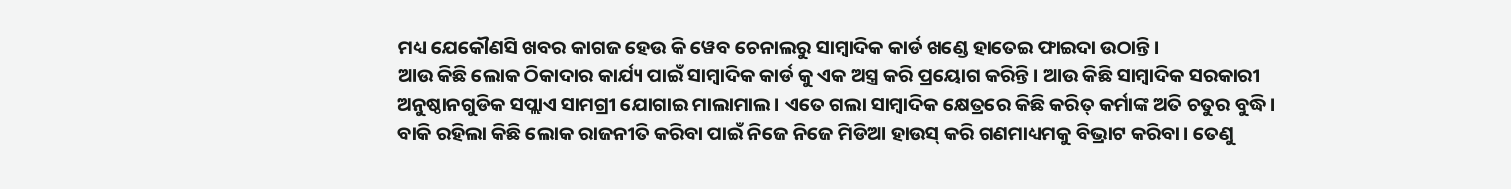ମଧ୍ୟ ଯେକୌଣସି ଖବର କାଗଜ ହେଉ କି ୱେବ ଚେନାଲରୁ ସାମ୍ବାଦିକ କାର୍ଡ ଖଣ୍ଡେ ହାତେଇ ଫାଇଦା ଉଠାନ୍ତି।
ଆଉ କିଛି ଲୋକ ଠିକାଦାର କାର୍ଯ୍ୟ ପାଇଁ ସାମ୍ବାଦିକ କାର୍ଡ କୁ ଏକ ଅସ୍ତ୍ର କରି ପ୍ରୟୋଗ କରିନ୍ତି। ଆଉ କିଛି ସାମ୍ବାଦିକ ସରକାରୀ ଅନୁଷ୍ଠାନଗୁଡିକ ସପ୍ଲାଏ ସାମଗ୍ରୀ ଯୋଗାଇ ମାଲାମାଲ। ଏତେ ଗଲା ସାମ୍ବାଦିକ କ୍ଷେତ୍ରରେ କିଛି କରିତ୍ କର୍ମାଙ୍କ ଅତି ଚତୁର ବୁଦ୍ଧି। ବାକି ରହିଲା କିଛି ଲୋକ ରାଜନୀତି କରିବା ପାଇଁ ନିଜେ ନିଜେ ମିଡିଆ ହାଉସ୍ କରି ଗଣମାଧ୍ୟମକୁ ବିଭ୍ରାଟ କରିବା। ତେଣୁ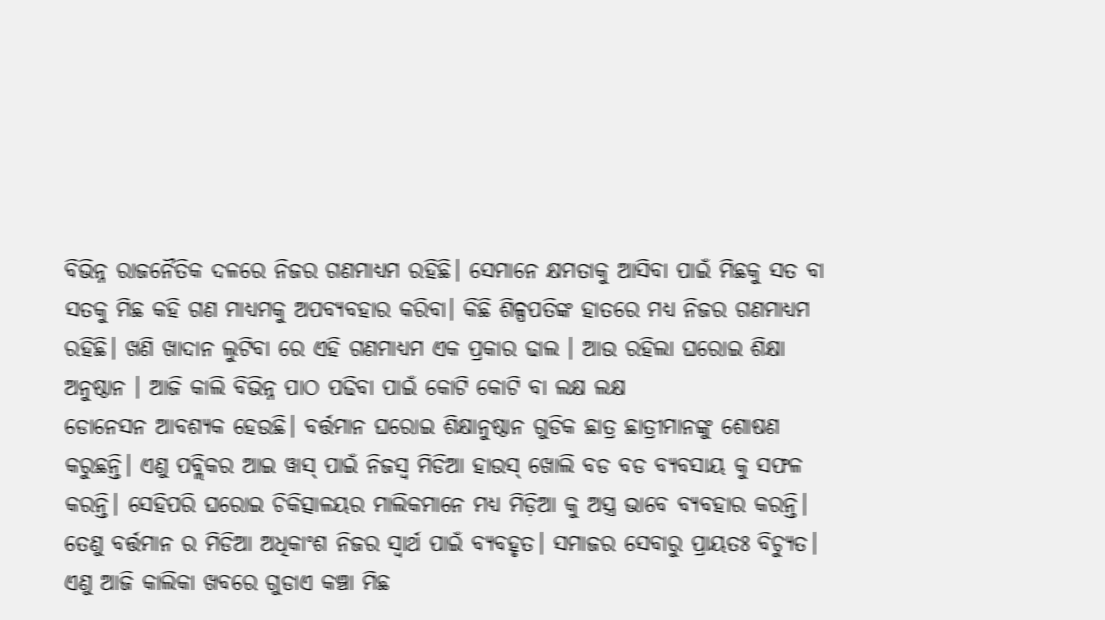ବିଭିନ୍ନ ରାଜନୈତିକ ଦଳରେ ନିଜର ଗଣମାଧ୍ୟମ ରହିଛି। ସେମାନେ କ୍ଷମତାକୁ ଆସିବା ପାଇଁ ମିଛକୁ ସତ ବା ସତକୁ ମିଛ କହି ଗଣ ମାଧ୍ୟମକୁ ଅପବ୍ୟବହାର କରିବା। କିଛି ଶିଳ୍ପପତିଙ୍କ ହାତରେ ମଧ୍ୟ ନିଜର ଗଣମାଧ୍ୟମ ରହିଛି। ଖଣି ଖାଦାନ ଲୁଟିବା ରେ ଏହି ଗଣମାଧ୍ୟମ ଏକ ପ୍ରକାର ଢାଲ । ଆଉ ରହିଲା ଘରୋଇ ଶିକ୍ଷା ଅନୁଷ୍ଠାନ । ଆଜି କାଲି ବିଭିନ୍ନ ପାଠ ପଢିବା ପାଇଁ କୋଟି କୋଟି ବା ଲକ୍ଷ ଲକ୍ଷ
ଡୋନେସନ ଆବଶ୍ୟକ ହେଉଛି। ବର୍ତ୍ତମାନ ଘରୋଇ ଶିକ୍ଷାନୁଷ୍ଠାନ ଗୁଡିକ ଛାତ୍ର ଛାତ୍ରୀମାନଙ୍କୁ ଶୋଷଣ କରୁଛନ୍ତି। ଏଣୁ ପବ୍ଲିକର ଆଇ ୱାସ୍ ପାଇଁ ନିଜସ୍ବ ମିଡିଆ ହାଉସ୍ ଖୋଲି ବଡ ବଡ ବ୍ୟବସାୟ କୁ ସଫଳ କରନ୍ତି। ସେହିପରି ଘରୋଇ ଚିକିତ୍ସାଳୟର ମାଲିକମାନେ ମଧ୍ୟ ମିଡ଼ିଆ କୁ ଅସ୍ତ୍ର ଭାବେ ବ୍ଯବହାର କରନ୍ତି। ତେଣୁ ବର୍ତ୍ତମାନ ର ମିଡିଆ ଅଧିକାଂଶ ନିଜର ସ୍ବାର୍ଥ ପାଇଁ ବ୍ୟବହୃତ। ସମାଜର ସେବାରୁ ପ୍ରାୟତଃ ବିଚ୍ୟୁତ। ଏଣୁ ଆଜି କାଲିକା ଖବରେ ଗୁଡାଏ କଞ୍ଚା ମିଛ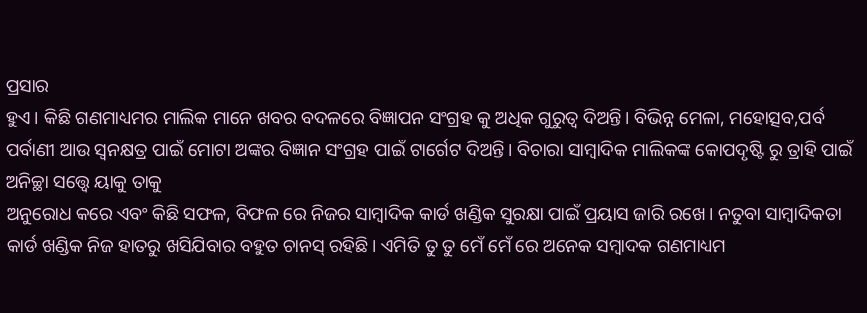ପ୍ରସାର
ହୁଏ। କିଛି ଗଣମାଧ୍ୟମର ମାଲିକ ମାନେ ଖବର ବଦଳରେ ବିଜ୍ଞାପନ ସଂଗ୍ରହ କୁ ଅଧିକ ଗୁରୁତ୍ବ ଦିଅନ୍ତି। ବିଭିନ୍ନ ମେଳା, ମହୋତ୍ସବ,ପର୍ବ ପର୍ବାଣୀ ଆଉ ସ୍ଵନକ୍ଷତ୍ର ପାଇଁ ମୋଟା ଅଙ୍କର ବିଜ୍ଞାନ ସଂଗ୍ରହ ପାଇଁ ଟାର୍ଗେଟ ଦିଅନ୍ତି। ବିଚାରା ସାମ୍ବାଦିକ ମାଲିକଙ୍କ କୋପଦୃଷ୍ଟି ରୁ ତ୍ରାହି ପାଇଁ ଅନିଚ୍ଛା ସତ୍ତ୍ବେ ୟାକୁ ତାକୁ
ଅନୁରୋଧ କରେ ଏବଂ କିଛି ସଫଳ, ବିଫଳ ରେ ନିଜର ସାମ୍ବାଦିକ କାର୍ଡ ଖଣ୍ଡିକ ସୁରକ୍ଷା ପାଇଁ ପ୍ରୟାସ ଜାରି ରଖେ। ନତୁବା ସାମ୍ବାଦିକତା କାର୍ଡ ଖଣ୍ଡିକ ନିଜ ହାତରୁ ଖସିଯିବାର ବହୁତ ଚାନସ୍ ରହିଛି। ଏମିତି ତୁ ତୁ ମେଁ ମେଁ ରେ ଅନେକ ସମ୍ବାଦକ ଗଣମାଧ୍ୟମ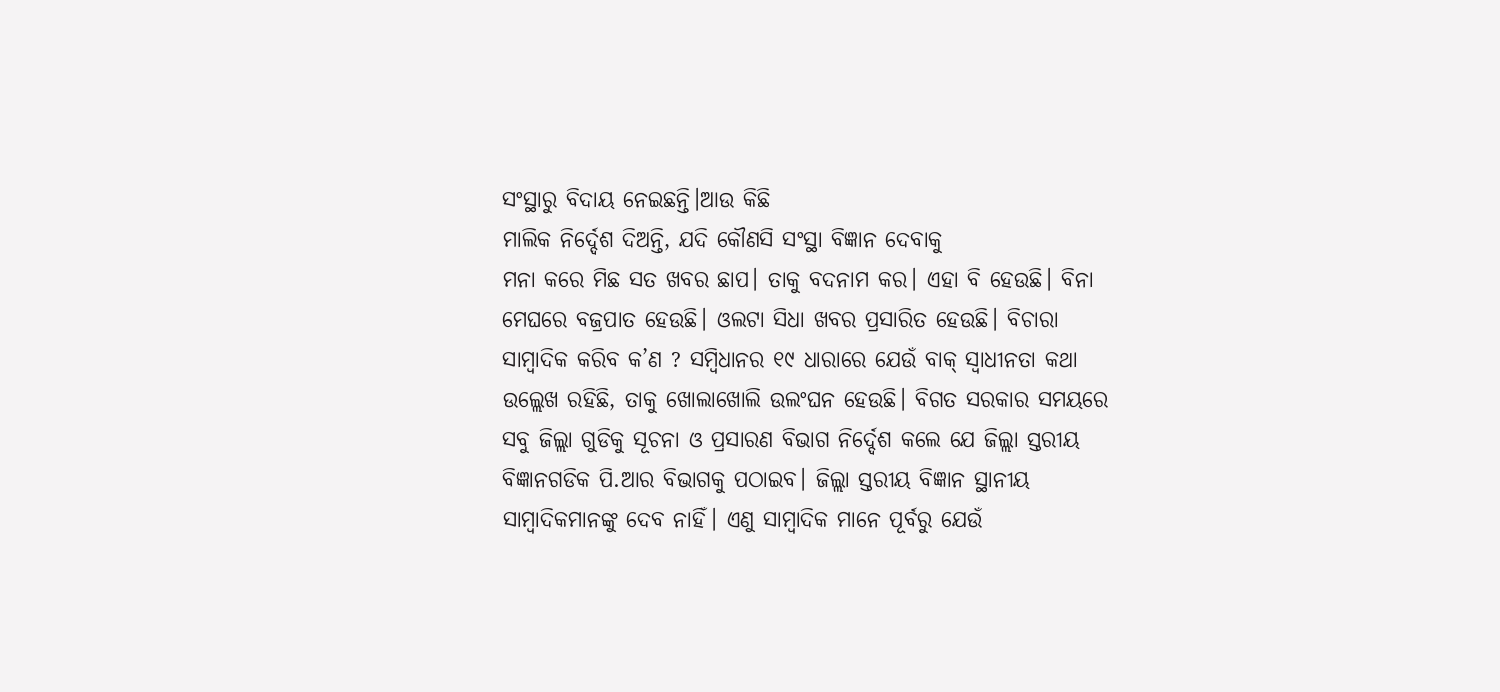ସଂସ୍ଥାରୁ ବିଦାୟ ନେଇଛନ୍ତି।ଆଉ କିଛି
ମାଲିକ ନିର୍ଦ୍ଦେଶ ଦିଅନ୍ତି, ଯଦି କୌଣସି ସଂସ୍ଥା ବିଜ୍ଞାନ ଦେବାକୁ
ମନା କରେ ମିଛ ସତ ଖବର ଛାପ। ତାକୁ ବଦନାମ କର। ଏହା ବି ହେଉଛି। ବିନା ମେଘରେ ବଜ୍ରପାତ ହେଉଛି। ଓଲଟା ସିଧା ଖବର ପ୍ରସାରିତ ହେଉଛି। ବିଚାରା ସାମ୍ବାଦିକ କରିବ କ’ଣ ? ସମ୍ବିଧାନର ୧୯ ଧାରାରେ ଯେଉଁ ବାକ୍ ସ୍ବାଧୀନତା କଥା
ଉଲ୍ଲେଖ ରହିଛି, ତାକୁ ଖୋଲାଖୋଲି ଉଲଂଘନ ହେଉଛି। ବିଗତ ସରକାର ସମୟରେ ସବୁ ଜିଲ୍ଲା ଗୁଡିକୁ ସୂଚନା ଓ ପ୍ରସାରଣ ବିଭାଗ ନିର୍ଦ୍ଦେଶ କଲେ ଯେ ଜିଲ୍ଲା ସ୍ତରୀୟ ବିଜ୍ଞାନଗଡିକ ପି.ଆର ବିଭାଗକୁ ପଠାଇବ। ଜିଲ୍ଲା ସ୍ତରୀୟ ବିଜ୍ଞାନ ସ୍ଥାନୀୟ ସାମ୍ବାଦିକମାନଙ୍କୁ ଦେବ ନାହିଁ। ଏଣୁ ସାମ୍ବାଦିକ ମାନେ ପୂର୍ବରୁ ଯେଉଁ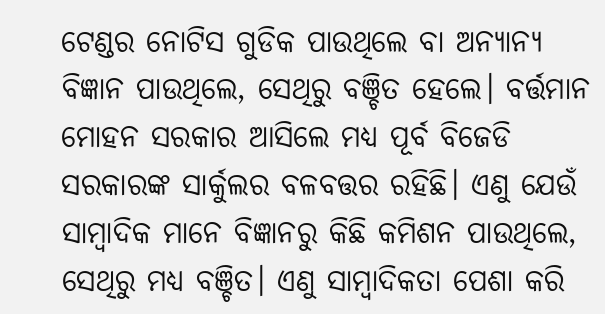ଟେଣ୍ଡର ନୋଟିସ ଗୁଡିକ ପାଉଥିଲେ ବା ଅନ୍ୟାନ୍ୟ ବିଜ୍ଞାନ ପାଉଥିଲେ, ସେଥିରୁ ବଞ୍ଚିତ ହେଲେ। ବର୍ତ୍ତମାନ ମୋହନ ସରକାର ଆସିଲେ ମଧ୍ୟ ପୂର୍ବ ବିଜେଡି ସରକାରଙ୍କ ସାର୍କୁଲର ବଳବତ୍ତର ରହିଛି। ଏଣୁ ଯେଉଁ ସାମ୍ବାଦିକ ମାନେ ବିଜ୍ଞାନରୁ କିଛି କମିଶନ ପାଉଥିଲେ, ସେଥିରୁ ମଧ୍ୟ ବଞ୍ଚିତ। ଏଣୁ ସାମ୍ବାଦିକତା ପେଶା କରି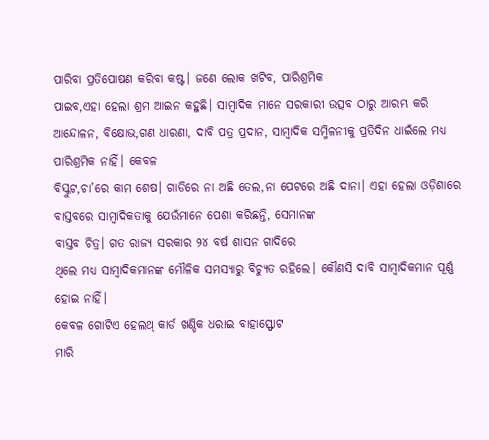ପାରିବା ପ୍ରତିପୋଷଣ କରିବା କଷ୍ଟ। ଜଣେ ଲୋକ ଖଟିବ, ପାରିଶ୍ରମିକ
ପାଇବ,ଏହା ହେଲା ଶ୍ରମ ଆଇନ କହୁଛି। ସାମ୍ବାଦିକ ମାନେ ସରକାରୀ ଉତ୍ସବ ଠାରୁ ଆରମ୍ଭ କରି ଆନ୍ଦୋଳନ, ବିକ୍ଷୋଭ,ଗଣ ଧାରଣା, ଦାବି ପତ୍ର ପ୍ରଦାନ, ସାମ୍ବାଦିକ ସମ୍ମିଳନୀକୁ ପ୍ରତିଦିନ ଧାଇଁଲେ ମଧ୍ୟ ପାରିଶ୍ରମିକ ନାହିଁ। କେବଳ
ବିସ୍କୁଟ,ଚା’ରେ କାମ ଶେଷ। ଗାଡିରେ ନା ଅଛି ତେଲ,ନା ପେଟରେ ଅଛି ଦାନା। ଏହା ହେଲା ଓଡ଼ିଶାରେ ବାସ୍ତବରେ ସାମ୍ବାଦିକତାକୁ ଯେଉଁମାନେ ପେଶା କରିଛନ୍ତି, ସେମାନଙ୍କ
ବାସ୍ତବ ଚିତ୍ର। ଗତ ରାଜ୍ୟ ସରକାର ୨୪ ବର୍ଷ ଶାସନ ଗାଦିରେ
ଥିଲେ ମଧ୍ୟ ସାମ୍ବାଦିକମାନଙ୍କ ମୌଳିକ ସମସ୍ୟାରୁ ବିଚ୍ୟୁତ ରହିଲେ। କୌଣସି ଦାବି ସାମ୍ବାଦିକମାନ ପୂର୍ଣ୍ଣ ହୋଇ ନାହିଁ।
କେବଳ ଗୋଟିଏ ହେଲଥ୍ କାର୍ଡ ଖଣ୍ଡିକ ଧରାଇ ବାହାସ୍ଫୋଟ
ମାରି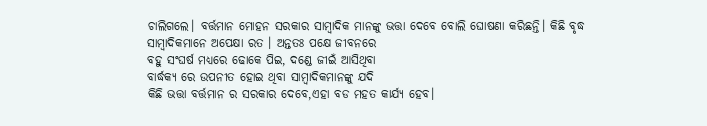ଚାଲିଗଲେ। ବର୍ତ୍ତମାନ ମୋହନ ସରକାର ସାମ୍ବାଦିକ ମାନଙ୍କୁ ଭତ୍ତା ଦେବେ ବୋଲି ଘୋଷଣା କରିଛନ୍ତି। କିଛି ବୃଦ୍ଧ
ସାମ୍ବାଦିକମାନେ ଅପେକ୍ଷା ରତ । ଅନ୍ତତଃ ପକ୍ଷେ ଜୀବନରେ
ବହୁ ସଂଘର୍ଷ ମଧ୍ୟରେ ଢୋକେ ପିଇ, ଦଣ୍ଡେ ଜୀଇଁ ଆସିଥିବା
ବାର୍ଦ୍ଧକ୍ୟ ରେ ଉପନୀତ ହୋଇ ଥିବା ସାମ୍ବାଦିକମାନଙ୍କୁ ଯଦି
କିଛି ଭତ୍ତା ବର୍ତ୍ତମାନ ର ସରକାର ଦେବେ,ଏହା ବଡ ମହତ କାର୍ଯ୍ୟ ହେବ।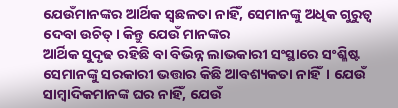ଯେଉଁମାନଙ୍କର ଆର୍ଥିକ ସ୍ବଛଳତା ନାହିଁ, ସେମାନଙ୍କୁ ଅଧିକ ଗୁରୁତ୍ବ ଦେବା ଉଚିତ୍। କିନ୍ତୁ ଯେଉଁ ମାନଙ୍କର
ଆର୍ଥିକ ସୁଦୃଢ ରହିଛି ବା ବିଭିନ୍ନ ଲାଭକାରୀ ସଂସ୍ଥାରେ ସଂଶ୍ଳିଷ୍ଟ
ସେମାନଙ୍କୁ ସରକାରୀ ଭତ୍ତାର କିଛି ଆବଶ୍ୟକତା ନାହିଁ। ଯେଉଁ
ସାମ୍ବାଦିକମାନଙ୍କ ଘର ନାହିଁ, ଯେଉଁ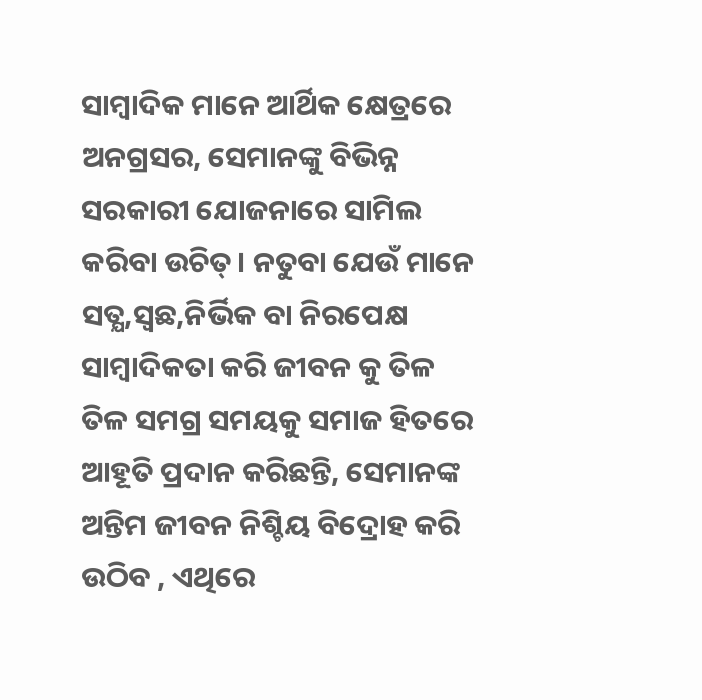ସାମ୍ବାଦିକ ମାନେ ଆର୍ଥିକ କ୍ଷେତ୍ରରେ ଅନଗ୍ରସର, ସେମାନଙ୍କୁ ବିଭିନ୍ନ ସରକାରୀ ଯୋଜନାରେ ସାମିଲ କରିବା ଉଚିତ୍। ନତୁବା ଯେଉଁ ମାନେ ସତ୍ଯ,ସ୍ବଛ,ନିର୍ଭିକ ବା ନିରପେକ୍ଷ ସାମ୍ବାଦିକତା କରି ଜୀବନ କୁ ତିଳ ତିଳ ସମଗ୍ର ସମୟକୁ ସମାଜ ହିତରେ ଆହୂତି ପ୍ରଦାନ କରିଛନ୍ତି, ସେମାନଙ୍କ ଅନ୍ତିମ ଜୀବନ ନିଶ୍ଚିୟ ବିଦ୍ରୋହ କରି ଉଠିବ , ଏଥିରେ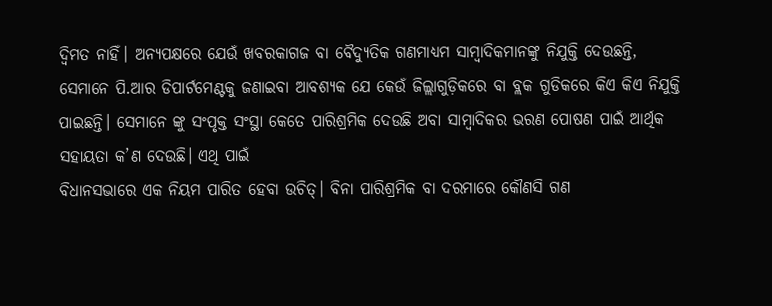ଦ୍ବିମତ ନାହିଁ। ଅନ୍ୟପକ୍ଷରେ ଯେଉଁ ଖବରକାଗଜ ବା ବୈଦ୍ୟୁତିକ ଗଣମାଧ୍ୟମ ସାମ୍ବାଦିକମାନଙ୍କୁ ନିଯୁକ୍ତି ଦେଉଛନ୍ତି, ସେମାନେ ପି.ଆର ଡିପାର୍ଟମେଣ୍ଟକୁ ଜଣାଇବା ଆବଶ୍ୟକ ଯେ କେଉଁ ଜିଲ୍ଲାଗୁଡ଼ିକରେ ବା ବ୍ଲକ ଗୁଡିକରେ କିଏ କିଏ ନିଯୁକ୍ତି ପାଇଛନ୍ତି। ସେମାନେ ଙ୍କୁ ସଂପୃକ୍ତ ସଂସ୍ଥା କେତେ ପାରିଶ୍ରମିକ ଦେଉଛି ଅବା ସାମ୍ବାଦିକର ଭରଣ ପୋଷଣ ପାଇଁ ଆର୍ଥିକ ସହାୟତା କ’ଣ ଦେଉଛି। ଏଥି ପାଇଁ
ବିଧାନସଭାରେ ଏକ ନିୟମ ପାରିତ ହେବା ଉଚିତ୍। ବିନା ପାରିଶ୍ରମିକ ବା ଦରମାରେ କୌଣସି ଗଣ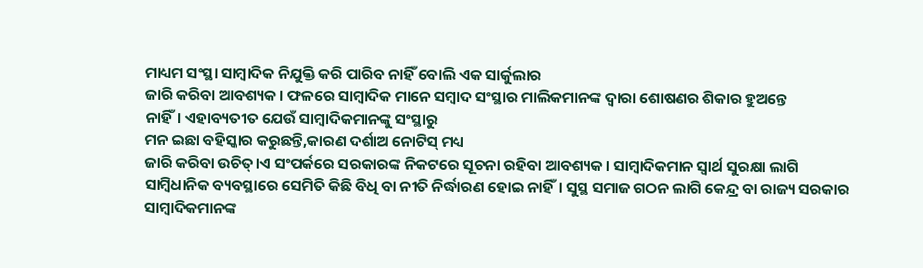ମାଧ୍ୟମ ସଂସ୍ଥା ସାମ୍ବାଦିକ ନିଯୁକ୍ତି କରି ପାରିବ ନାହିଁ ବୋଲି ଏକ ସାର୍କୁଲାର
ଜାରି କରିବା ଆବଶ୍ୟକ। ଫଳରେ ସାମ୍ବାଦିକ ମାନେ ସମ୍ବାଦ ସଂସ୍ଥାର ମାଲିକମାନଙ୍କ ଦ୍ବାରା ଶୋଷଣର ଶିକାର ହୁଅନ୍ତେ
ନାହିଁ। ଏହାବ୍ୟତୀତ ଯେଉଁ ସାମ୍ବାଦିକମାନଙ୍କୁ ସଂସ୍ଥାରୁ
ମନ ଇଛା ବହିସ୍କାର କରୁଛନ୍ତି,କାରଣ ଦର୍ଶାଅ ନୋଟିସ୍ ମଧ୍ୟ
ଜାରି କରିବା ଉଚିତ୍।ଏ ସଂପର୍କରେ ସରକାରଙ୍କ ନିକଟରେ ସୂଚନା ରହିବା ଆବଶ୍ୟକ। ସାମ୍ବାଦିକମାନ ସ୍ବାର୍ଥ ସୁରକ୍ଷା ଲାଗି
ସାମ୍ବିଧାନିକ ବ୍ୟବସ୍ଥାରେ ସେମିତି କିଛି ବିଧି ବା ନୀତି ନିର୍ଦ୍ଧାରଣ ହୋଇ ନାହିଁ। ସୁସ୍ଥ ସମାଜ ଗଠନ ଲାଗି କେନ୍ଦ୍ର ବା ରାଜ୍ୟ ସରକାର ସାମ୍ବାଦିକମାନଙ୍କ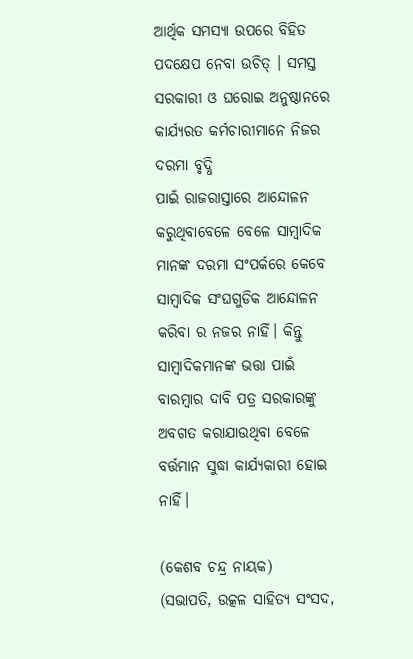ଆର୍ଥିକ ସମସ୍ଯା ଉପରେ ବିହିତ ପଦକ୍ଷେପ ନେବା ଉଚିତ୍ । ସମସ୍ତ ସରକାରୀ ଓ ଘରୋଇ ଅନୁଷ୍ଠାନରେ କାର୍ଯ୍ୟରତ କର୍ମଚାରୀମାନେ ନିଜର ଦରମା ବୃଦ୍ଧି
ପାଇଁ ରାଜରାସ୍ତାରେ ଆନ୍ଦୋଳନ କରୁଥିବାବେଳେ ବେଳେ ସାମ୍ବାଦିକ ମାନଙ୍କ ଦରମା ସଂପର୍କରେ କେବେ ସାମ୍ବାଦିକ ସଂଘଗୁଡିକ ଆନ୍ଦୋଳନ କରିବା ର ନଜର ନାହିଁ। କିନ୍ତୁ ସାମ୍ବାଦିକମାନଙ୍କ ଭତ୍ତା ପାଇଁ ବାରମ୍ବାର ଦାବି ପତ୍ର ସରକାରଙ୍କୁ
ଅବଗତ କରାଯାଉଥିବା ବେଳେ ବର୍ତ୍ତମାନ ସୁଦ୍ଧା କାର୍ଯ୍ୟକାରୀ ହୋଇ ନାହିଁ।

(କେଶବ ଚନ୍ଦ୍ର ନାୟକ)
(ସଭାପତି, ଉତ୍କଳ ସାହିତ୍ୟ ସଂସଦ,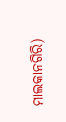ମାଲକାନଗିରି)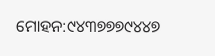ମୋହନ:୯୪୩୭୭୭୯୪୪୭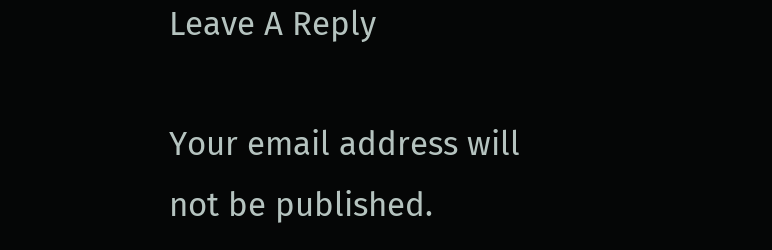Leave A Reply

Your email address will not be published.